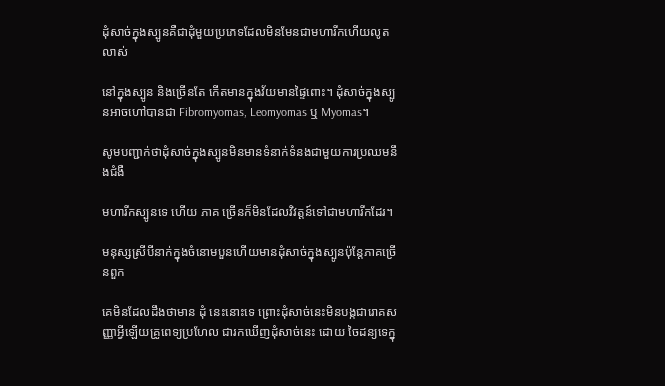ដុំសាច់ក្នុងស្បូនគឺជាដុំមួយប្រភេទដែលមិនមែនជាមហារីកហើយលូតលាស់

នៅក្នុងស្បូន និងច្រើនតែ កើតមានក្នុងវ័យមានផ្ទៃពោះ។ ដុំសាច់ក្នុងស្បូនអាចហៅបានជា Fibromyomas, Leomyomas ឬ Myomas។

សូមបញ្ជាក់ថាដុំសាច់ក្នុងស្បូនមិនមានទំនាក់ទំនងជាមួយការប្រឈមនឹងជំងឺ

មហារីកស្បូនទេ ហើយ ភាគ ច្រើនក៏មិនដែលវិវត្តន៍ទៅជាមហារីកដែរ។

មនុស្សស្រីបីនាក់ក្នុងចំនោមបួនហើយមានដុំសាច់ក្នុងស្បូនប៉ុន្តែភាគច្រើនពួក

គេមិនដែលដឹងថាមាន ដុំ នេះនោះទេ ព្រោះដុំសាច់នេះមិនបង្កជារោគសញ្ញាអ្វីឡើយគ្រូពេទ្យប្រហែល ជារកឃើញដុំសាច់នេះ ដោយ ចៃដន្យទេក្នុ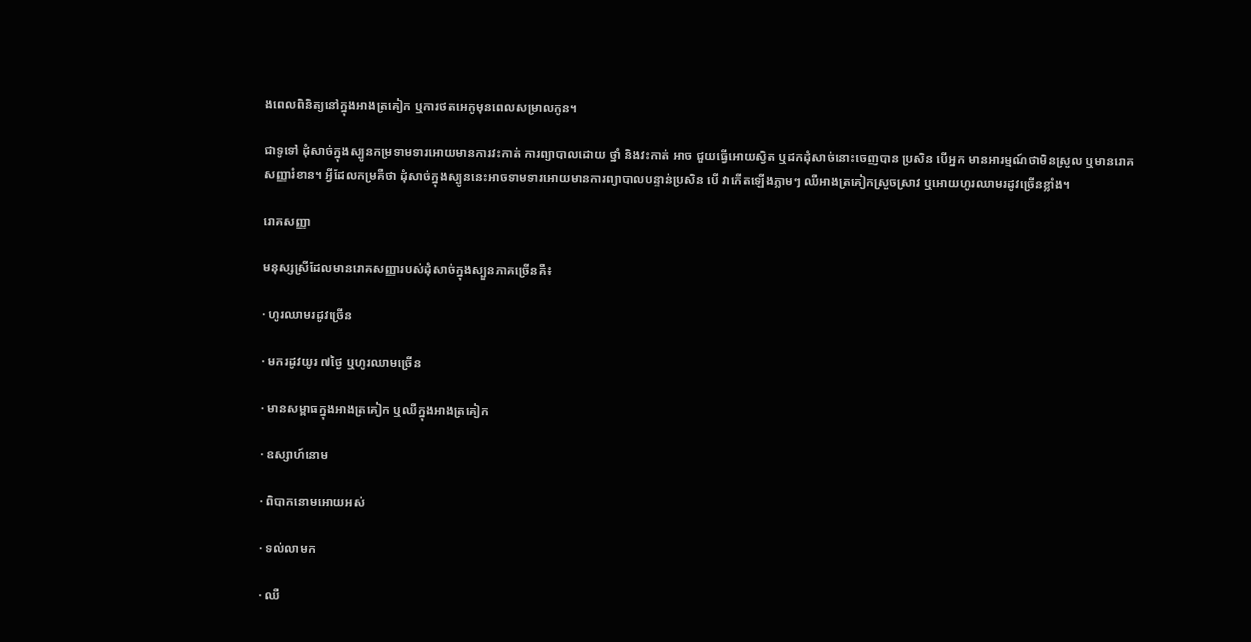ងពេលពិនិត្យនៅក្នុងអាងត្រគៀក ឬការថតអេកូមុនពេលសម្រាលកូន។

ជាទូទៅ ដុំសាច់ក្នុងស្បូនកម្រទាមទារអោយមានការវះកាត់ ការព្យាបាលដោយ ថ្នាំ និងវះកាត់ អាច ជួយធ្វើអោយស្វិត ឬដកដុំសាច់នោះចេញបាន ប្រសិន បើអ្នក មានអារម្មណ៍ថាមិនស្រួល ឬមានរោគ សញ្ញារំខាន។ អ្វីដែលកម្រគឺថា ដុំសាច់ក្នុងស្បូននេះអាចទាមទារអោយមានការព្យាបាលបន្ទាន់ប្រសិន បើ វាកើតឡើងភ្លាមៗ ឈឺអាងត្រគៀកស្រួចស្រាវ ឬអោយហូរឈាមរដូវច្រើនខ្លាំង។

រោគសញ្ញា

មនុស្សស្រីដែលមានរោគសញ្ញារបស់ដុំសាច់ក្នុងស្បួនភាគច្រើនគឺ៖

· ហូរឈាមរដូវច្រើន

· មករដូវយូរ ៧ថ្ងៃ ឬហូរឈាមច្រើន

· មានសម្ពាធក្នុងអាងត្រគៀក ឬឈឺក្នុងអាងត្រគៀក

· ឧស្សាហ៍នោម

· ពិបាកនោមអោយអស់

· ទល់លាមក

· ឈឺ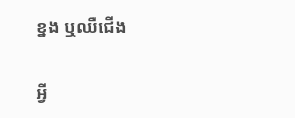ខ្នង ឬឈឺជើង

អ្វី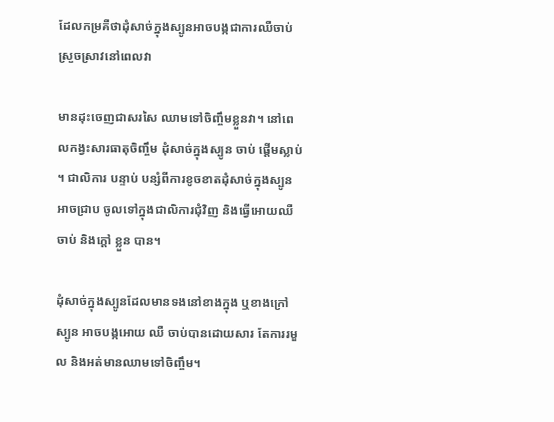ដែលកម្រគឺថាដុំសាច់ក្នុងស្បូនអាចបង្កជាការឈឺចាប់ស្រួចស្រាវនៅពេលវា

មានដុះចេញជាសរសៃ ឈាមទៅចិញ្ចឹមខ្លួនវា។ នៅពេលកង្វះសារធាតុចិញ្ចឹម ដុំសាច់ក្នុងស្បូន ចាប់ ផ្តើមស្លាប់។ ជាលិការ បន្ទាប់ បន្សំពីការខូចខាតដុំសាច់ក្នុងស្បូនអាចជ្រាប ចូលទៅក្នុងជាលិការជុំវិញ និងធ្វើអោយឈឺចាប់ និងក្តៅ ខ្លួន បាន។

ដុំសាច់ក្នុងស្បូនដែលមានទងនៅខាងក្នុង ឬខាងក្រៅស្បូន អាចបង្កអោយ ឈឺ ចាប់បានដោយសារ តែការរមួល និងអត់មានឈាមទៅចិញ្ចឹម។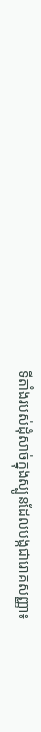ទីតាំងរបស់ដុំសាច់ក្នុងស្បូនដែលបង្កជារោគសញ្ញា៖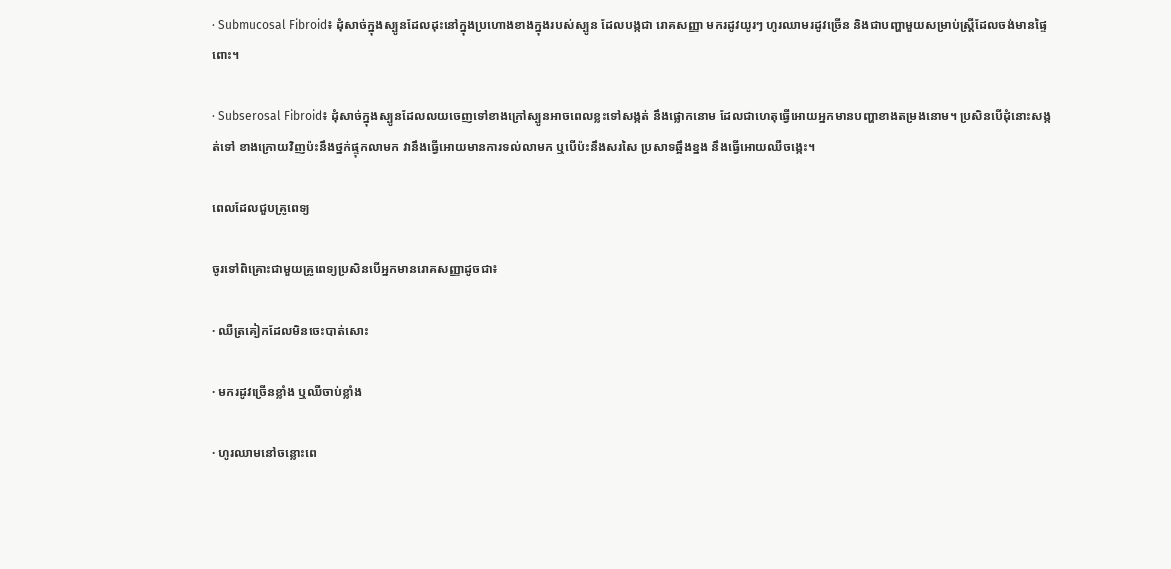· Submucosal Fibroid៖ ដុំសាច់ក្នុងស្បូនដែលដុះនៅក្នុងប្រហោងខាងក្នុងរបស់ស្បូន ដែលបង្កជា រោគសញ្ញា មករដូវយូរៗ ហូរឈាមរដូវច្រើន និងជាបញ្ហាមួយសម្រាប់ស្ត្រីដែលចង់មានផ្ទៃពោះ។

· Subserosal Fibroid៖ ដុំសាច់ក្នុងស្បូនដែលលយចេញទៅខាងក្រៅស្បូនអាចពេលខ្លះទៅសង្កត់ នឹងផ្លោកនោម ដែលជាហេតុធ្វើអោយអ្នកមានបញ្ហាខាងតម្រងនោម។ ប្រសិនបើដុំនោះសង្កត់ទៅ ខាងក្រោយវិញប៉ះនឹងថ្នក់ផ្ទុកលាមក វានឹងធ្វើអោយមានការទល់លាមក ឬបើប៉ះនឹងសរសៃ ប្រសាទឆ្អឹងខ្នង នឹងធ្វើអោយឈឺចង្កេះ។

ពេលដែលជួបគ្រូពេទ្យ

ចូរទៅពិគ្រោះជាមួយគ្រូពេទ្យប្រសិនបើអ្នកមានរោគសញ្ញាដូចជា៖

· ឈឺត្រគៀកដែលមិនចេះបាត់សោះ

· មករដូវច្រើនខ្លាំង ឬឈឺចាប់ខ្លាំង

· ហូរឈាមនៅចន្លោះពេ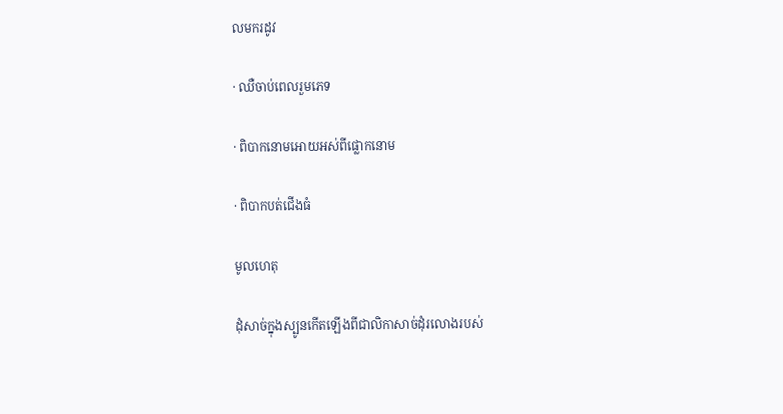លមករដូវ

· ឈឺចាប់ពេលរួមភេទ

· ពិបាកនោមអោយអស់ពីផ្លោកនោម

· ពិបាកបត់ជើងធំ

មូលហេតុ

ដុំសាច់ក្នុងស្បូនកើតឡើងពីជាលិកាសាច់ដុំរលោងរបស់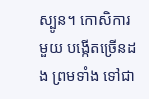ស្បូន។ កោសិការមួយ បង្កើតច្រើនដង ព្រមទាំង ទៅជា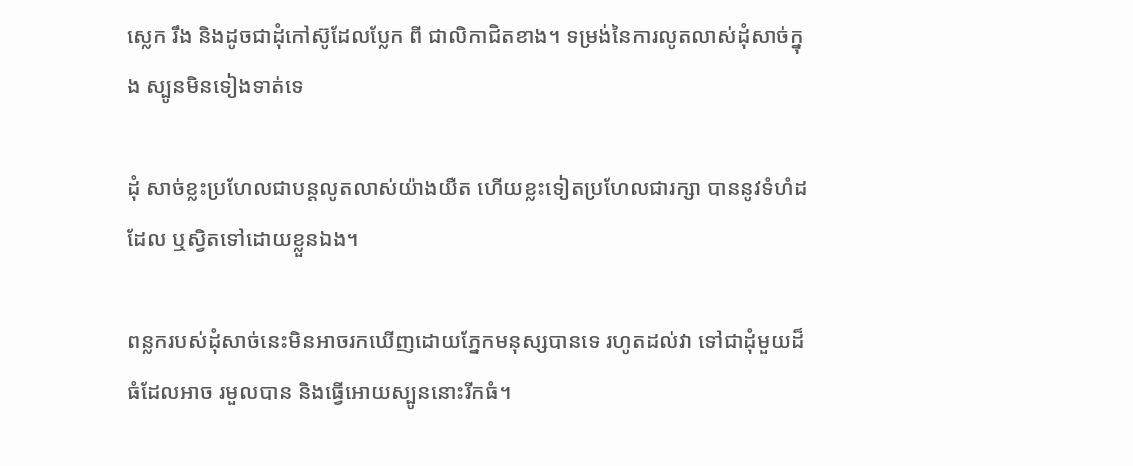ស្លេក រឹង និងដូចជាដុំកៅស៊ូដែលប្លែក ពី ជាលិកាជិតខាង។ ទម្រង់នៃការលូតលាស់ដុំសាច់ក្នុង ស្បូនមិនទៀងទាត់ទេ

ដុំ សាច់ខ្លះប្រហែលជាបន្តលូតលាស់យ៉ាងយឺត ហើយខ្លះទៀតប្រហែលជារក្សា បាននូវទំហំដដែល ឬស្វិតទៅដោយខ្លួនឯង។

ពន្លករបស់ដុំសាច់នេះមិនអាចរកឃើញដោយភ្នែកមនុស្សបានទេ រហូតដល់វា ទៅជាដុំមួយដ៏ធំដែលអាច រមួលបាន និងធ្វើអោយស្បូននោះរីកធំ។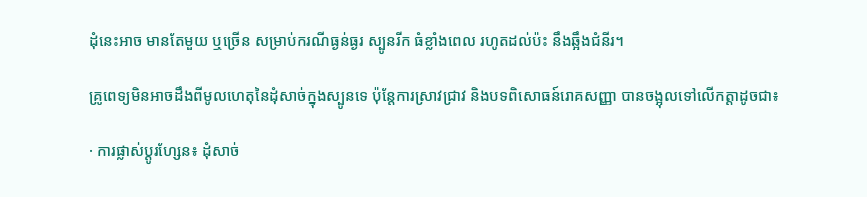ដុំនេះអាច មានតែមួយ ឬច្រើន សម្រាប់ករណីធ្ងន់ធ្ងរ ស្បូនរីក ធំខ្លាំងពេល រហូតដល់ប៉ះ នឹងឆ្អឹងជំនីរ។

គ្រូពេទ្យមិនអាចដឹងពីមូលហេតុនៃដុំសាច់ក្នុងស្បូនទេ ប៉ុន្តែការស្រាវជ្រាវ និងបទពិសោធន៍រោគសញ្ញា បានចង្អុលទៅលើកត្តាដូចជា៖

· ការផ្លាស់ប្តូរហ្សែន៖ ដុំសាច់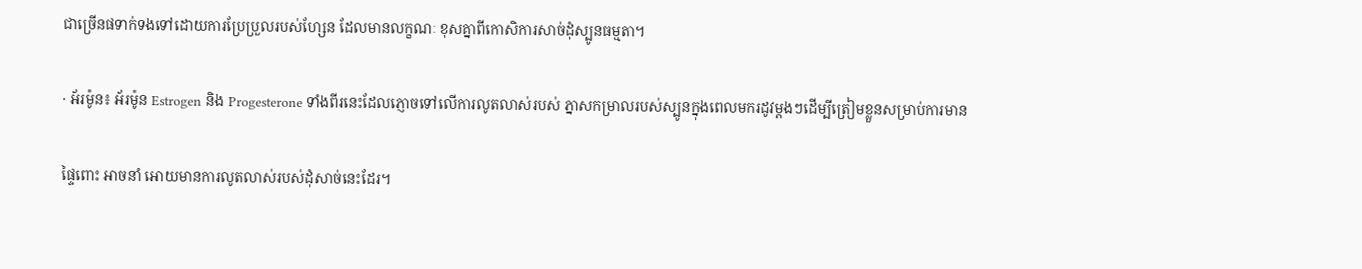ជាច្រើនផទាក់ទងទៅដោយការប្រែប្រួលរបស់ហ្សែន ដែលមានលក្ខណៈ ខុសគ្នាពីកោសិការសាច់ដុំស្បូនធម្មតា។

· អ័រម៉ូន៖ អ័រម៉ូន Estrogen និង Progesterone ទាំងពីរនេះដែលភ្ញោចទៅលើការលូតលាស់របស់ ភ្នាសកម្រាលរបស់ស្បូនក្នុងពេលមករដូវម្តងៗដើម្បីត្រៀមខ្លួនសម្រាប់ការមាន

ផ្ទៃពោះ អាចនាំ អោយមានការលូតលាស់របស់ដុំសាច់នេះដែរ។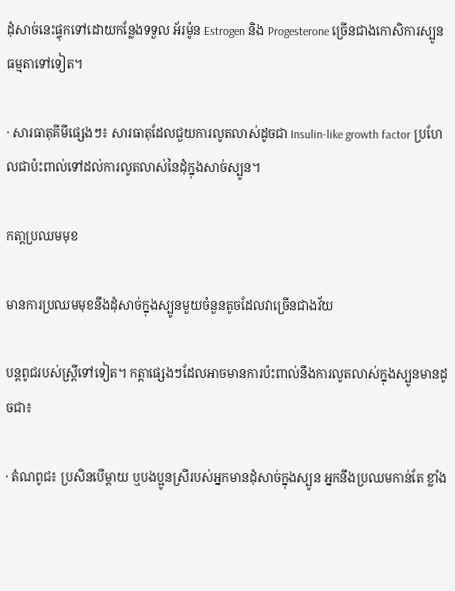ដុំសាច់នេះផ្ទុកទៅដោយកន្លែងទទួល អ័រម៉ូន Estrogen និង Progesterone ច្រើនជាងកោសិការស្បូនធម្មតាទៅទៀត។

· សារធាតុគីមីផ្សេងៗ៖ សារធាតុដែលជួយការលូតលាស់ដូចជា Insulin-like growth factor ប្រហែលជាប៉ះពាល់ទៅដល់ការលូតលាស់នៃដុំក្នុងសាច់ស្បូន។

កតា្តប្រឈមមុខ

មានការប្រឈមមុខនឹងដុំសាច់ក្នុងស្បូនមួយចំនួនតូចដែលវាច្រើនជាងវ័យ

បន្តពូជរបស់ស្ត្រីទៅទៀត។ កត្តាផ្សេងៗដែលអាចមានការប៉ះពាល់នឹងការលូតលាស់ក្នុងស្បូនមានដូចជា៖

· តំណពូជ៖ ប្រសិនបើម្តាយ ឬបងប្អូនស្រីរបស់អ្នកមានដុំសាច់ក្នុងស្បូន អ្នកនឹងប្រឈមកាន់តែ ខ្លាំង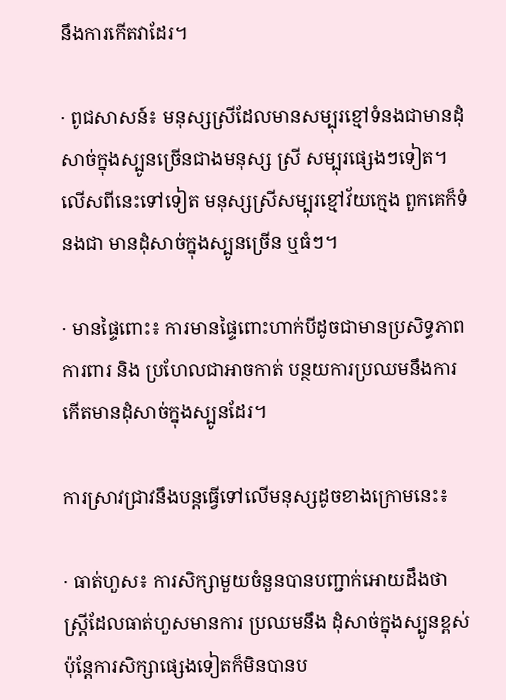នឹងការកើតវាដែរ។

· ពូជសាសន៍៖ មនុស្សស្រីដែលមានសម្បុរខ្មៅទំនងជាមានដុំសាច់ក្នុងស្បូនច្រើនជាងមនុស្ស ស្រី សម្បុរផ្សេងៗទៀត។ លើសពីនេះទៅទៀត មនុស្សស្រីសម្បុរខ្មៅវ័យក្មេង ពួកគេក៏ទំនងជា មានដុំសាច់ក្នុងស្បូនច្រើន ឬធំៗ។

· មានផ្ទៃពោះ៖ ការមានផ្ទៃពោះហាក់បីដូចជាមានប្រសិទ្ធភាពការពារ និង ប្រហែលជាអាចកាត់ បន្ថយការប្រឈមនឹងការកើតមានដុំសាច់ក្នុងស្បូនដែរ។

ការស្រាវជ្រាវនឹងបន្តធ្វើទៅលើមនុស្សដូចខាងក្រោមនេះ៖

· ធាត់ហួស៖ ការសិក្សាមួយចំនួនបានបញ្ជាក់អោយដឹងថា ស្ត្រីដែលធាត់ហួសមានការ ប្រឈមនឹង ដុំសាច់ក្នុងស្បូនខ្ពស់ ប៉ុន្តែការសិក្សាផ្សេងទៀតក៏មិនបានប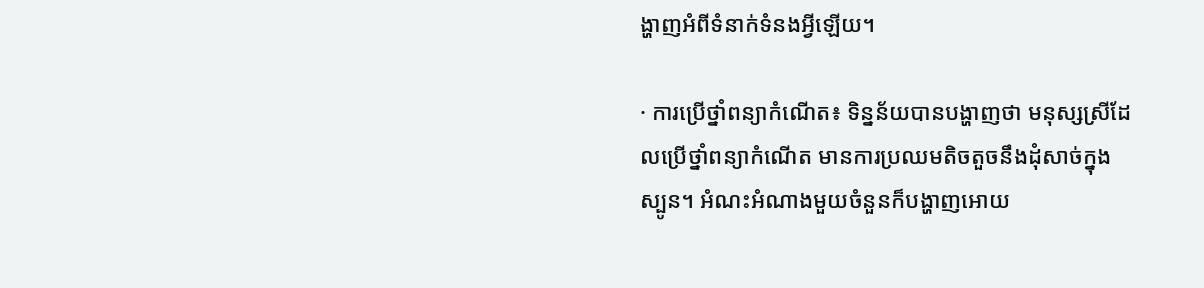ង្ហាញអំពីទំនាក់ទំនងអ្វីឡើយ។

· ការប្រើថ្នាំពន្យាកំណើត៖ ទិន្នន័យបានបង្ហាញថា មនុស្សស្រីដែលប្រើថ្នាំពន្យាកំណើត មានការប្រឈមតិចតួចនឹងដុំសាច់ក្នុងស្បូន។ អំណះអំណាងមួយចំនួនក៏បង្ហាញអោយ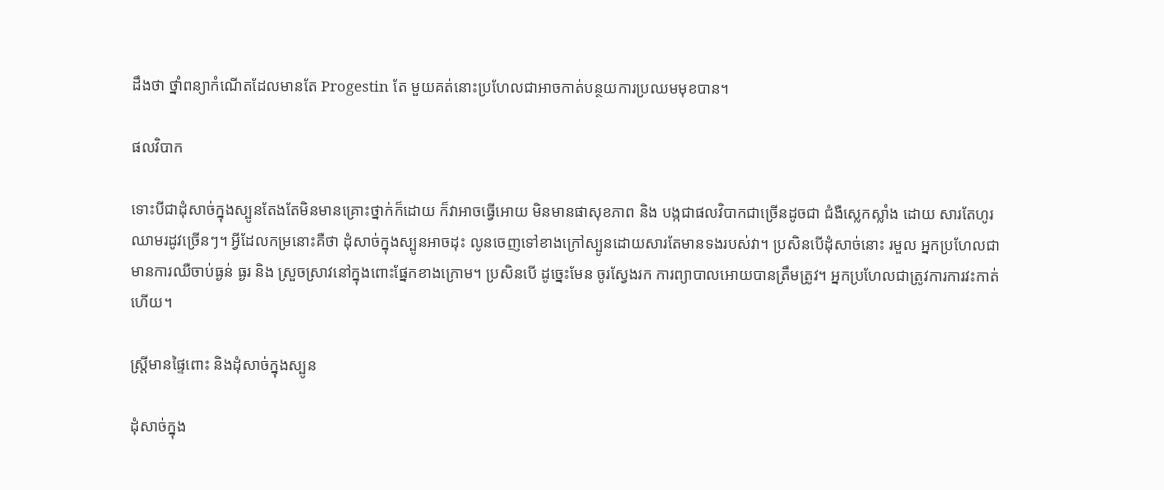ដឹងថា ថ្នាំពន្យាកំណើតដែលមានតែ Progestin តែ មួយគត់នោះប្រហែលជាអាចកាត់បន្ថយការប្រឈមមុខបាន។

ផលវិបាក

ទោះបីជាដុំសាច់ក្នុងស្បូនតែងតែមិនមានគ្រោះថ្នាក់ក៏ដោយ ក៏វាអាចធ្វើអោយ មិនមានផាសុខភាព និង បង្កជាផលវិបាកជាច្រើនដូចជា ជំងឺស្លេកស្លាំង ដោយ សារតែហូរឈាមរដូវច្រើនៗ។ អ្វីដែលកម្រនោះគឺថា ដុំសាច់ក្នុងស្បូនអាចដុះ លូនចេញទៅខាងក្រៅស្បូនដោយសារតែមានទងរបស់វា។ ប្រសិនបើដុំសាច់នោះ រមួល អ្នកប្រហែលជាមានការឈឺចាប់ធ្ងន់ ធ្ងរ និង ស្រួចស្រាវនៅក្នុងពោះផ្នែកខាងក្រោម។ ប្រសិនបើ ដូច្នេះមែន ចូរស្វែងរក ការព្យាបាលអោយបានត្រឹមត្រូវ។ អ្នកប្រហែលជាត្រូវការការវះកាត់ហើយ។

ស្ត្រីមានផ្ទៃពោះ និងដុំសាច់ក្នុងស្បូន

ដុំសាច់ក្នុង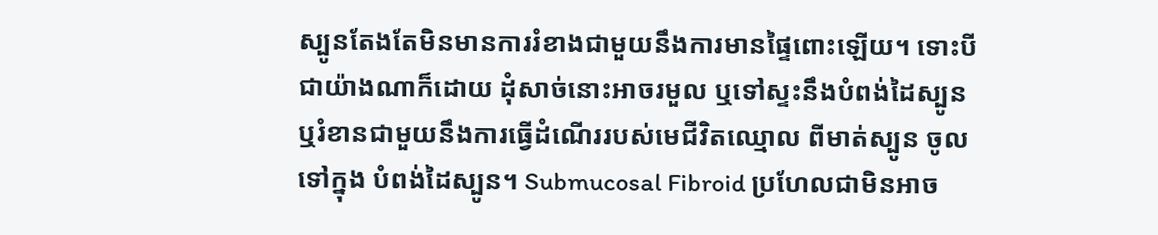ស្បូនតែងតែមិនមានការរំខាងជាមួយនឹងការមានផ្ទៃពោះឡើយ។ ទោះបីជាយ៉ាងណាក៏ដោយ ដុំសាច់នោះអាចរមួល ឬទៅស្ទះនឹងបំពង់ដៃស្បូន ឬរំខានជាមួយនឹងការធ្វើដំណើររបស់មេជីវិតឈ្មោល ពីមាត់ស្បូន ចូលទៅក្នុង បំពង់ដៃស្បូន។ Submucosal Fibroid ប្រហែលជាមិនអាច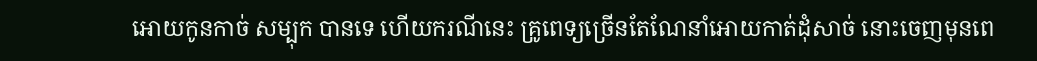អោយកូនកាច់ សម្បុក បានទេ ហើយករណីនេះ គ្រូពេទ្យច្រើនតែណែនាំអោយកាត់ដុំសាច់ នោះចេញមុនពេ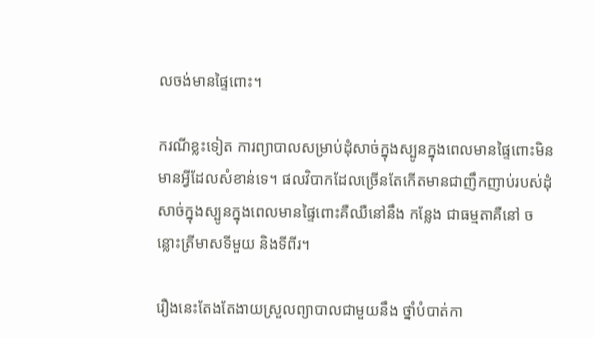លចង់មានផ្ទៃពោះ។

ករណីខ្លះទៀត ការព្យាបាលសម្រាប់ដុំសាច់ក្នុងស្បូនក្នុងពេលមានផ្ទៃពោះមិន មានអ្វីដែលសំខាន់ទេ។ ផលវិបាកដែលច្រើនតែកើតមានជាញឹកញាប់របស់ដុំ សាច់ក្នុងស្បូនក្នុងពេលមានផ្ទៃពោះគឺឈឺនៅនឹង កន្លែង ជាធម្មតាគឺនៅ ចន្លោះត្រីមាសទីមួយ និងទីពីរ។

រឿងនេះតែងតែងាយស្រួលព្យាបាលជាមួយនឹង ថ្នាំបំបាត់កា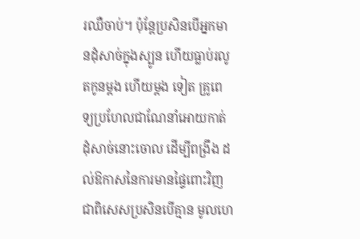រឈឺចាប់។ ប៉ុន្តែប្រសិនបើអ្នកមានដុំសាច់ក្នុងស្បូន ហើយធ្លាប់រលូតកូនម្តង ហើយម្តង ទៀត គ្រូពេទ្យប្រហែលជាណែនាំអោយកាត់ដុំសាច់នោះចោល ដើម្បីពង្រឹង ដល់ឱកាសនៃការមានផ្ទៃពោះវិញ ជាពិសេសប្រសិនបើគ្មាន មូលហេ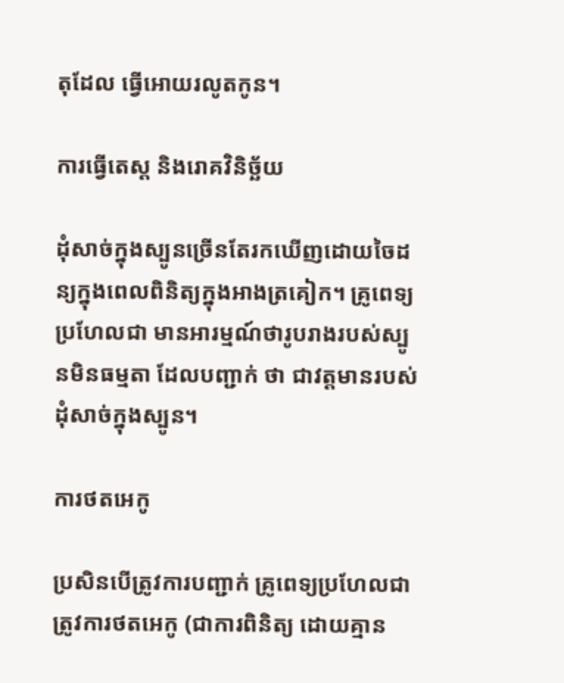តុដែល ធ្វើអោយរលូតកូន។

ការធ្វើតេស្ត និងរោគវិនិច្ឆ័យ

ដុំសាច់ក្នុងស្បូនច្រើនតែរកឃើញដោយចៃដន្យក្នុងពេលពិនិត្យក្នុងអាងត្រគៀក។ គ្រូពេទ្យប្រហែលជា មានអារម្មណ៍ថារូបរាងរបស់ស្បូនមិនធម្មតា ដែលបញ្ជាក់ ថា ជាវត្តមានរបស់ដុំសាច់ក្នុងស្បូន។

ការថតអេកូ

ប្រសិនបើត្រូវការបញ្ជាក់ គ្រូពេទ្យប្រហែលជាត្រូវការថតអេកូ (ជាការពិនិត្យ ដោយគ្មាន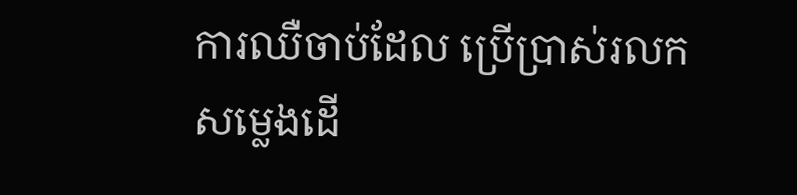ការឈឺចាប់ដែល ប្រើប្រាស់រលកសម្លេងដើ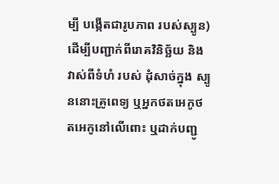ម្បី បង្កើតជារូបភាព របស់ស្បូន) ដើម្បីបញ្ជាក់ពីរោគវិនិច្ឆ័យ និងវាស់ពីទំហំ របស់ ដុំសាច់ក្នុង ស្បូននោះគ្រូពេទ្យ ឬអ្នកថតអេកូថតអេកូនៅលើពោះ ឬដាក់បញ្ជូ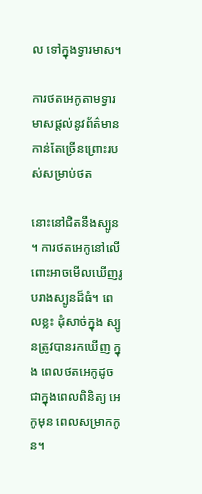ល ទៅក្នុងទ្វារមាស។

ការថតអេកូតាមទ្វារមាសផ្តល់នូវព័ត៌មានកាន់តែច្រើនព្រោះរបស់សម្រាប់ថត

នោះនៅជិតនឹងស្បូន។ ការថតអេកូនៅលើពោះអាចមើលឃើញរូបរាងស្បូនដ៏ធំ។ ពេលខ្លះ ដុំសាច់ក្នុង ស្បូនត្រូវបានរកឃើញ ក្នុង ពេលថតអេកូដូចជាក្នុងពេលពិនិត្យ អេកូមុន ពេលសម្រាកកូន។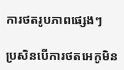ការថតរូបភាពផ្សេងៗ

ប្រសិនបើការថតអេកូមិន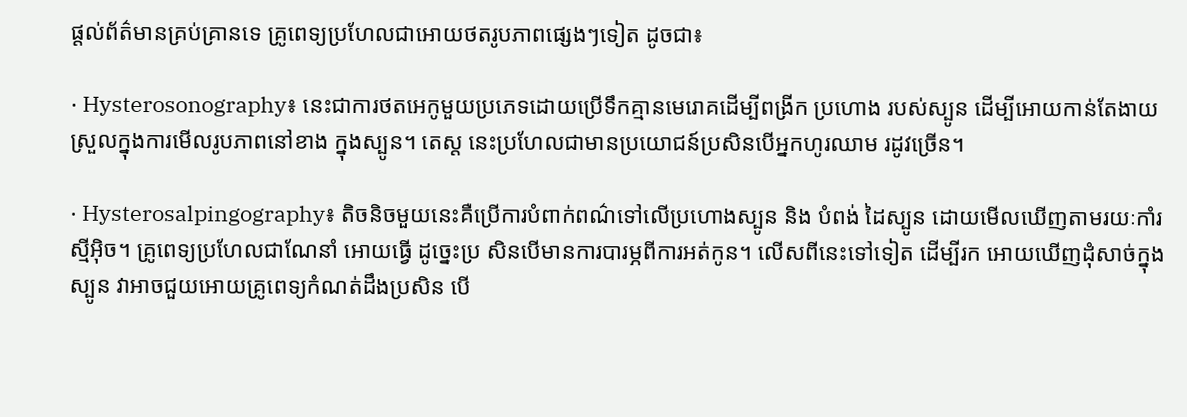ផ្តល់ព័ត៌មានគ្រប់គ្រានទេ គ្រូពេទ្យប្រហែលជាអោយថតរូបភាពផ្សេងៗទៀត ដូចជា៖

· Hysterosonography៖ នេះជាការថតអេកូមួយប្រភេទដោយប្រើទឹកគ្មានមេរោគដើម្បីពង្រីក ប្រហោង របស់ស្បូន ដើម្បីអោយកាន់តែងាយស្រួលក្នុងការមើលរូបភាពនៅខាង ក្នុងស្បូន។ តេស្ត នេះប្រហែលជាមានប្រយោជន៍ប្រសិនបើអ្នកហូរឈាម រដូវច្រើន។

· Hysterosalpingography៖ តិចនិចមួយនេះគឺប្រើការបំពាក់ពណ៌ទៅលើប្រហោងស្បូន និង បំពង់ ដៃស្បូន ដោយមើលឃើញតាមរយៈកាំរស្មីអ៊ិច។ គ្រូពេទ្យប្រហែលជាណែនាំ អោយធ្វើ ដូច្នេះប្រ សិនបើមានការបារម្ភពីការអត់កូន។ លើសពីនេះទៅទៀត ដើម្បីរក អោយឃើញដុំសាច់ក្នុងស្បូន វាអាចជួយអោយគ្រូពេទ្យកំណត់ដឹងប្រសិន បើ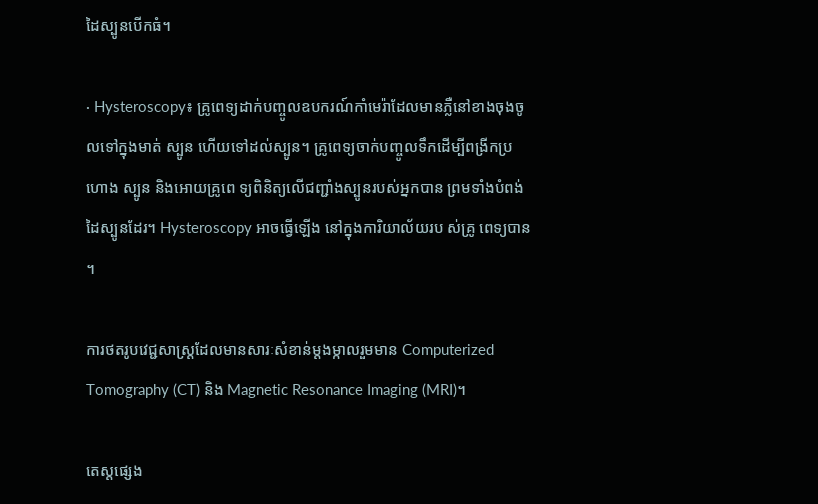ដៃស្បូនបើកធំ។

· Hysteroscopy៖ គ្រូពេទ្យដាក់បញ្ចូលឧបករណ៍កាំមេរ៉ាដែលមានភ្លឺនៅខាងចុងចូលទៅក្នុងមាត់ ស្បូន ហើយទៅដល់ស្បូន។ គ្រូពេទ្យចាក់បញ្ចូលទឹកដើម្បីពង្រីកប្រហោង ស្បូន និងអោយគ្រូពេ ទ្យពិនិត្យលើជញ្ជាំងស្បូនរបស់អ្នកបាន ព្រមទាំងបំពង់ ដៃស្បូនដែរ។ Hysteroscopy អាចធ្វើឡើង នៅក្នុងការិយាល័យរប ស់គ្រូ ពេទ្យបាន។

ការថតរូបវេជ្ជសាស្ត្រដែលមានសារៈសំខាន់ម្តងម្កាលរួមមាន Computerized Tomography (CT) និង Magnetic Resonance Imaging (MRI)។

តេស្តផ្សេង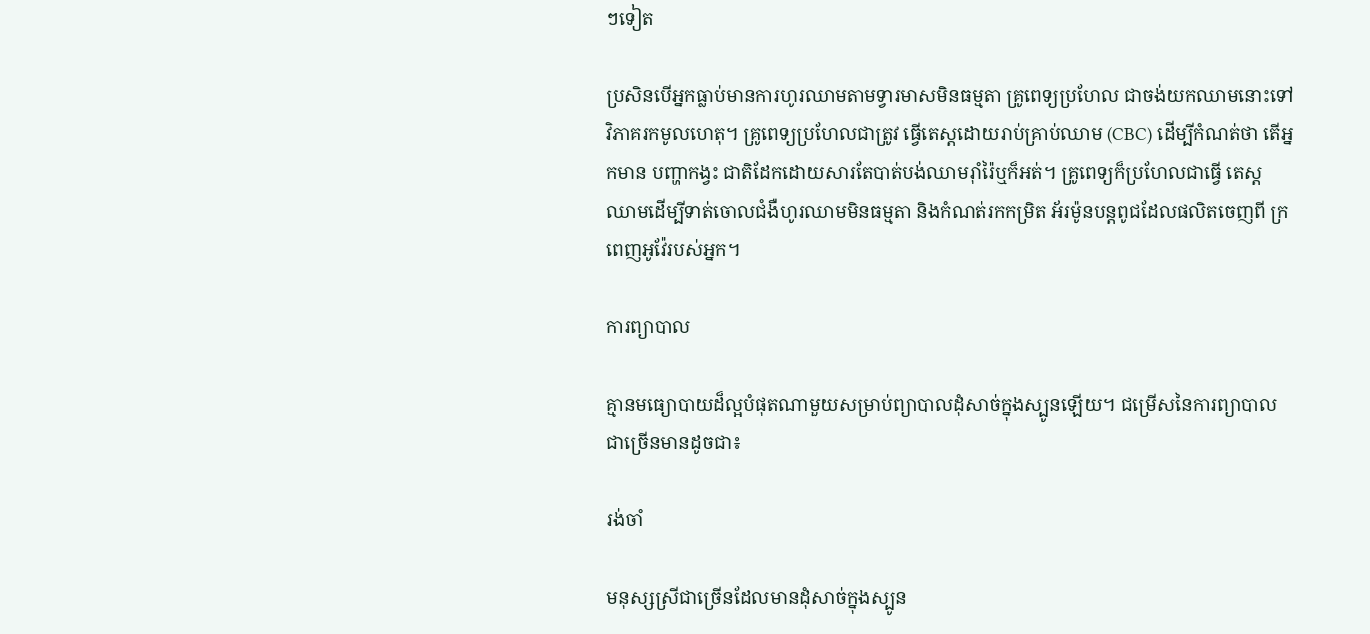ៗទៀត

ប្រសិនបើអ្នកធ្លាប់មានការហូរឈាមតាមទ្វារមាសមិនធម្មតា គ្រូពេទ្យប្រហែល ជាចង់យកឈាមនោះទៅ វិភាគរកមូលហេតុ។ គ្រូពេទ្យប្រហែលជាត្រូវ ធ្វើតេស្តដោយរាប់គ្រាប់ឈាម (CBC) ដើម្បីកំណត់ថា តើអ្នកមាន បញ្ហាកង្វះ ជាតិដែកដោយសារតែបាត់បង់ឈាមរ៉ាំរ៉ៃឬក៏អត់។ គ្រូពេទ្យក៏ប្រហែលជាធ្វើ តេស្ត ឈាមដើម្បីទាត់ចោលជំងឺហូរឈាមមិនធម្មតា និងកំណត់រកកម្រិត អ័រម៉ូនបន្តពូជដែលផលិតចេញពី ក្រ ពេញអូវ៉ែរបស់អ្នក។

ការព្យាបាល

គ្មានមធ្យោបាយដ៏ល្អបំផុតណាមួយសម្រាប់ព្យាបាលដុំសាច់ក្នុងស្បូនឡើយ។ ជម្រើសនៃការព្យាបាល ជាច្រើនមានដូចជា៖

រង់ចាំ

មនុស្សស្រីជាច្រើនដែលមានដុំសាច់ក្នុងស្បូន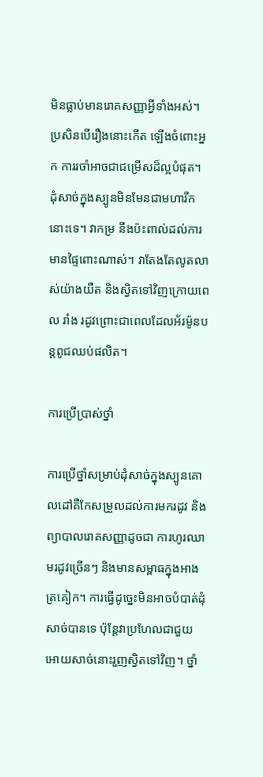មិនធ្លាប់មានរោគសញ្ញាអ្វីទាំងអស់។ ប្រសិនបើរឿងនោះកើត ឡើងចំពោះអ្នក ការរចាំអាចជាជម្រើសដ៏ល្អបំផុត។ ដុំសាច់ក្នុងស្បូនមិនមែនជាមហារីកនោះទេ។ វាកម្រ នឹងប៉ះពាល់ដល់ការមានផ្ទៃពោះណាស់។ វាតែងតែលូតលាស់យ៉ាងយឺត និងស្វិតទៅវិញក្រោយពេល រាំង រដូវព្រោះជាពេលដែលអ័រម៉ូនបន្តពូជឈប់ផលិត។

ការប្រើប្រាស់ថ្នាំ

ការប្រើថ្នាំសម្រាប់ដុំសាច់ក្នុងស្បូនគោលដៅគឺកែសម្រួលដល់ការមករដូវ និងព្យាបាលរោគសញ្ញាដូចជា ការហូរឈាមរដូវច្រើនៗ និងមានសម្ពាធក្នុងអាងត្រគៀក។ ការធ្វើដូច្នេះមិនអាចបំបាត់ដុំសាច់បានទេ ប៉ុន្តែវាប្រហែលជាជួយអោយសាច់នោះរួញស្វិតទៅវិញ។ ថ្នាំ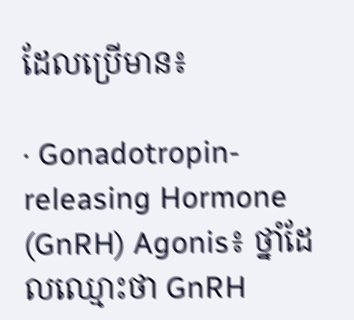ដែលប្រើមាន៖

· Gonadotropin-releasing Hormone (GnRH) Agonis៖ ថ្នាំដែលឈ្មោះថា GnRH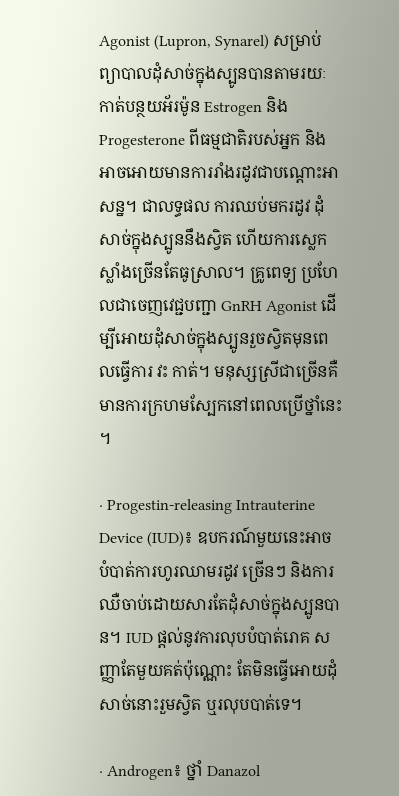Agonist (Lupron, Synarel) សម្រាប់ព្យាបាលដុំសាច់ក្នុងស្បូនបានតាមរយៈកាត់បន្ថយអ័រម៉ូន Estrogen និង Progesterone ពីធម្មជាតិរបស់អ្នក និងអាចអោយមានការរាំងរដូវជាបណ្តោះអាសន្ន។ ជាលទ្ធផល ការឈប់មករដូវ ដុំសាច់ក្នុងស្បូននឹងស្វិត ហើយការស្លេកស្លាំងច្រើនតែធូស្រាល។ គ្រូពេទ្យ ប្រហែលជាចេញវេជ្ជបញ្ជា GnRH Agonist ដើម្បីអោយដុំសាច់ក្នុងស្បូនរួចស្វិតមុនពេលធ្វើការ វះ កាត់។ មនុស្សស្រីជាច្រើនគឺមានការក្រហមស្បែកនៅពេលប្រើថ្នាំនេះ។

· Progestin-releasing Intrauterine Device (IUD)៖ ឧបករណ៍មួយនេះអាចបំបាត់ការហូរឈាមរដូវ ច្រើនៗ និងការឈឺចាប់ដោយសារតែដុំសាច់ក្នុងស្បូនបាន។ IUD ផ្តល់នូវការលុបបំបាត់រោគ សញ្ញាតែមួយគត់ប៉ុណ្ណោះ តែមិនធ្វើអោយដុំសាច់នោះរួមស្វិត ឬរលុបបាត់ទេ។

· Androgen៖ ថ្នាំ Danazol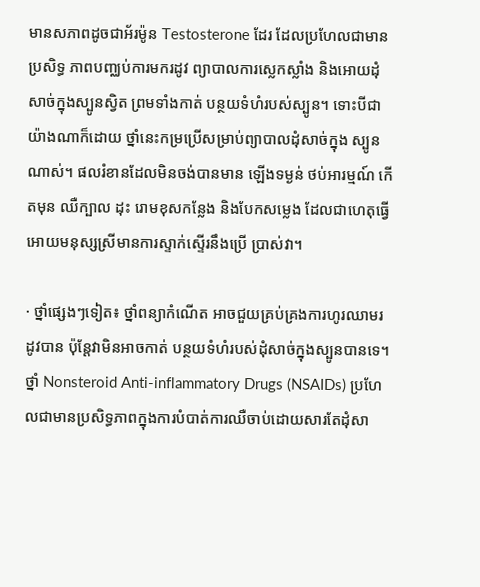មានសភាពដូចជាអ័រម៉ូន Testosterone ដែរ ដែលប្រហែលជាមាន ប្រសិទ្ធ ភាពបញ្ឈប់ការមករដូវ ព្យាបាលការស្លេកស្លាំង និងអោយដុំសាច់ក្នុងស្បូនស្វិត ព្រមទាំងកាត់ បន្ថយទំហំរបស់ស្បូន។ ទោះបីជាយ៉ាងណាក៏ដោយ ថ្នាំនេះកម្រប្រើសម្រាប់ព្យាបាលដុំសាច់ក្នុង ស្បូនណាស់។ ផលរំខានដែលមិនចង់បានមាន ឡើងទម្ងន់ ថប់អារម្មណ៍ កើតមុន ឈឺក្បាល ដុះ រោមខុសកន្លែង និងបែកសម្លេង ដែលជាហេតុធ្វើអោយមនុស្សស្រីមានការស្ទាក់ស្ទើរនឹងប្រើ ប្រាស់វា។

· ថ្នាំផ្សេងៗទៀត៖ ថ្នាំពន្យាកំណើត អាចជួយគ្រប់គ្រងការហូរឈាមរដូវបាន ប៉ុន្តែវាមិនអាចកាត់ បន្ថយទំហំរបស់ដុំសាច់ក្នុងស្បូនបានទេ។ ថ្នាំ Nonsteroid Anti-inflammatory Drugs (NSAIDs) ប្រហែលជាមានប្រសិទ្ធភាពក្នុងការបំបាត់ការឈឺចាប់ដោយសារតែដុំសា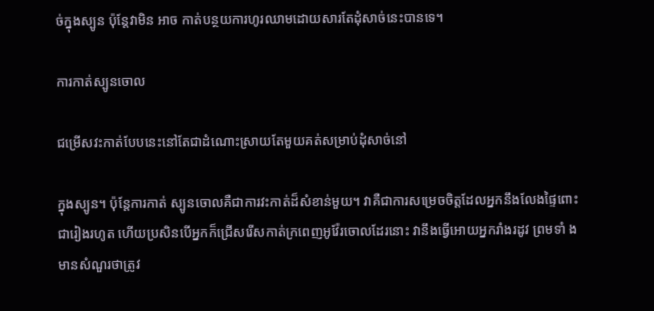ច់ក្នុងស្បូន ប៉ុន្តែវាមិន អាច កាត់បន្ថយការហូរឈាមដោយសារតែដុំសាច់នេះបានទេ។

ការកាត់ស្បូនចោល

ជម្រើសវះកាត់បែបនេះនៅតែជាដំណោះស្រាយតែមួយគត់សម្រាប់ដុំសាច់នៅ

ក្នុងស្បូន។ ប៉ុន្តែការកាត់ ស្បូនចោលគឺជាការវះកាត់ដ៏សំខាន់មួយ។ វាគឺជាការសម្រេចចិត្តដែលអ្នកនឹងលែងផ្ទៃពោះជារៀងរហូត ហើយប្រសិនបើអ្នកក៏ជ្រើសរើសកាត់ក្រពេញអូវ៉ែរចោលដែរនោះ វានឹងធ្វើអោយអ្នករាំងរដូវ ព្រមទាំ ង មានសំណួរថាត្រូវ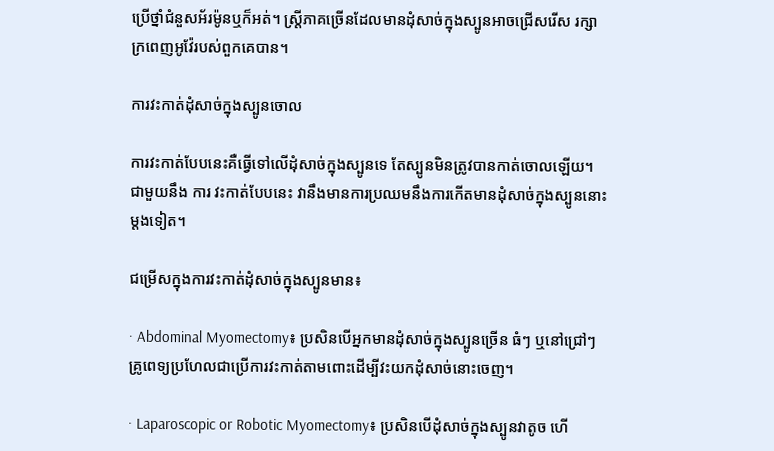ប្រើថ្នាំជំនួសអ័រម៉ូនឬក៏អត់។ ស្ត្រីភាគច្រើនដែលមានដុំសាច់ក្នុងស្បូនអាចជ្រើសរើស រក្សាក្រពេញអូវ៉ែរបស់ពួកគេបាន។

ការវះកាត់ដុំសាច់ក្នុងស្បូនចោល

ការវះកាត់បែបនេះគឺធ្វើទៅលើដុំសាច់ក្នុងស្បូនទេ តែស្បូនមិនត្រូវបានកាត់ចោលឡើយ។ ជាមួយនឹង ការ វះកាត់បែបនេះ វានឹងមានការប្រឈមនឹងការកើតមានដុំសាច់ក្នុងស្បូននោះម្តងទៀត។

ជម្រើសក្នុងការវះកាត់ដុំសាច់ក្នុងស្បូនមាន៖

· Abdominal Myomectomy៖ ប្រសិនបើអ្នកមានដុំសាច់ក្នុងស្បូនច្រើន ធំៗ ឬនៅជ្រៅៗ គ្រូពេទ្យប្រហែលជាប្រើការវះកាត់តាមពោះដើម្បីវះយកដុំសាច់នោះចេញ។

· Laparoscopic or Robotic Myomectomy៖ ប្រសិនបើដុំសាច់ក្នុងស្បូនវាតូច ហើ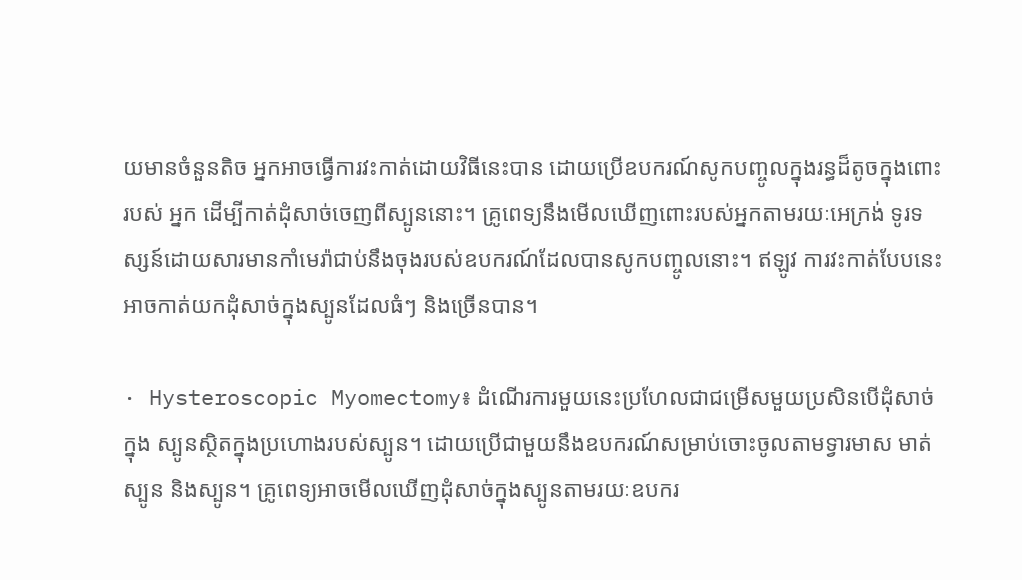យមានចំនួនតិច អ្នកអាចធ្វើការវះកាត់ដោយវិធីនេះបាន ដោយប្រើឧបករណ៍សូកបញ្ចូលក្នុងរន្ធដ៏តូចក្នុងពោះរបស់ អ្នក ដើម្បីកាត់ដុំសាច់ចេញពីស្បូននោះ។ គ្រូពេទ្យនឹងមើលឃើញពោះរបស់អ្នកតាមរយៈអេក្រង់ ទូរទស្សន៍ដោយសារមានកាំមេរ៉ាជាប់នឹងចុងរបស់ឧបករណ៍ដែលបានសូកបញ្ចូលនោះ។ ឥឡូវ ការវះកាត់បែបនេះអាចកាត់យកដុំសាច់ក្នុងស្បូនដែលធំៗ និងច្រើនបាន។

· Hysteroscopic Myomectomy៖ ដំណើរការមួយនេះប្រហែលជាជម្រើសមួយប្រសិនបើដុំសាច់ក្នុង ស្បូនស្ថិតក្នុងប្រហោងរបស់ស្បូន។ ដោយប្រើជាមួយនឹងឧបករណ៍សម្រាប់ចោះចូលតាមទ្វារមាស មាត់ស្បូន និងស្បូន។ គ្រូពេទ្យអាចមើលឃើញដុំសាច់ក្នុងស្បូនតាមរយៈឧបករ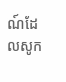ណ៍ដែលសូក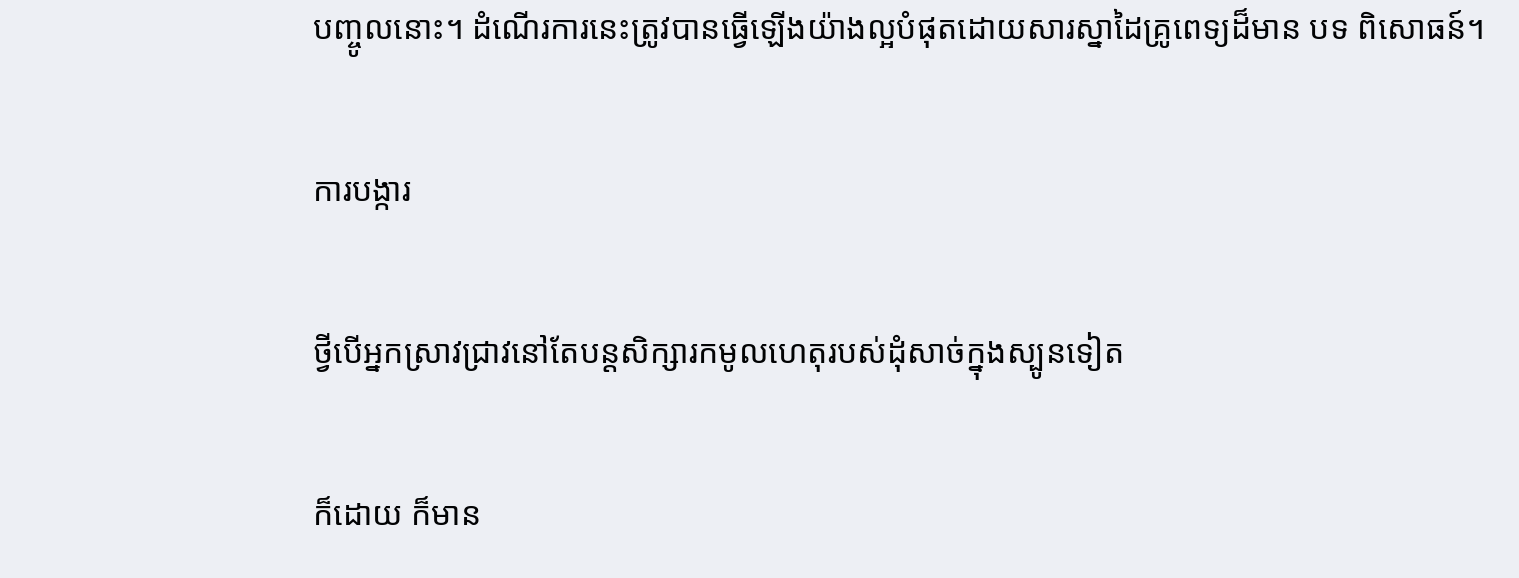បញ្ចូលនោះ។ ដំណើរការនេះត្រូវបានធ្វើឡើងយ៉ាងល្អបំផុតដោយសារស្នាដៃគ្រូពេទ្យដ៏មាន បទ ពិសោធន៍។

ការបង្ការ

ថ្វីបើអ្នកស្រាវជ្រាវនៅតែបន្តសិក្សារកមូលហេតុរបស់ដុំសាច់ក្នុងស្បូនទៀត

ក៏ដោយ ក៏មាន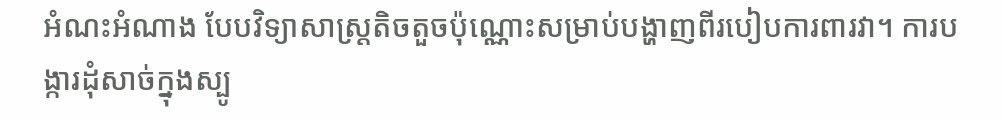អំណះអំណាង បែបវិទ្យាសាស្ត្រតិចតួចប៉ុណ្ណោះសម្រាប់បង្ហាញពីរបៀបការពារវា។ ការបង្ការដុំសាច់ក្នុងស្បូ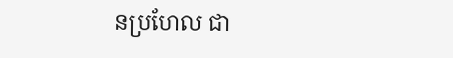នប្រហែល ជា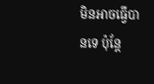មិនអាចធ្វើបានទេ ប៉ុន្តែ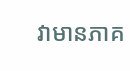វាមានភាគ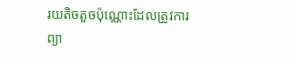រយតិចតួចប៉ុណ្ណោះដែលត្រូវការព្យា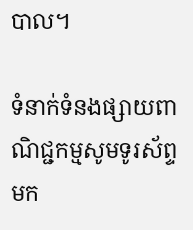បាល។

ទំនាក់ទំនងផ្សាយពាណិជ្ជកម្មសូមទូរស័ព្ទមក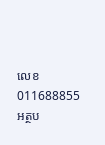លេខ 011688855
អត្ថប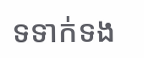ទទាក់ទង